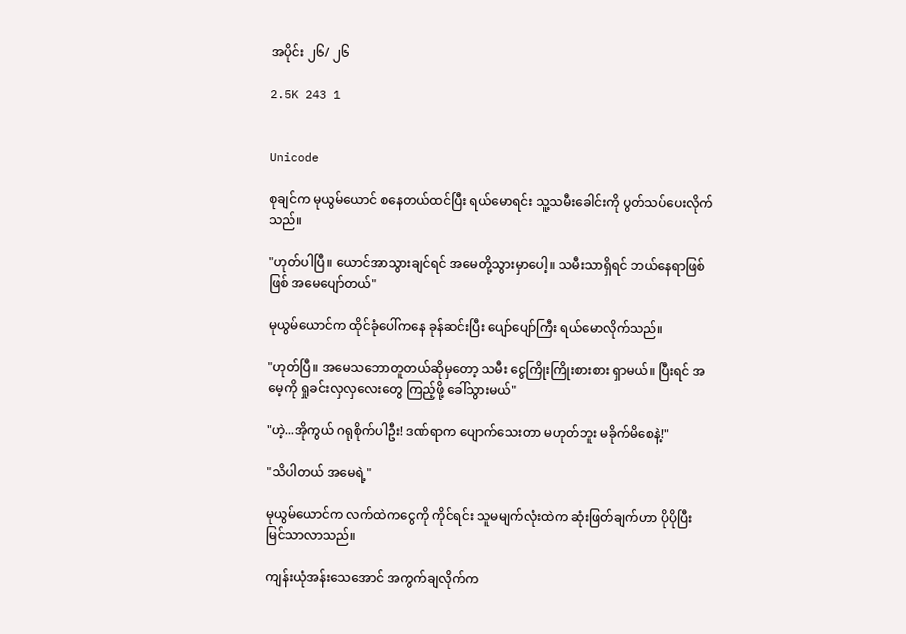အပိုင်း ၂၆/ ၂၆

2.5K 243 1


Unicode

စုချင်က မုယွမ်ယောင် စနေတယ်ထင်ပြီး ရယ်မောရင်း သူ့သမီးခေါင်းကို ပွတ်သပ်ပေးလိုက်သည်။

"ဟုတ်ပါပြီ။ ယောင်အာသွားချင်ရင် အမေတို့သွားမှာပေါ့။ သမီးသာရှိရင် ဘယ်နေ‌ရာဖြစ်ဖြစ် အမေပျော်တယ်"

မုယွမ်ယောင်က ထိုင်ခုံပေါ်ကနေ ခုန်ဆင်းပြီး ပျော်ပျော်ကြီး ရယ်မောလိုက်သည်။

"ဟုတ်ပြီ။ အမေသ‌ဘောတူတယ်ဆိုမှတော့ သမီး ငွေကြိုးကြိုးစားစား ရှာမယ်။ ပြီးရင် အမေ့ကို ရှုခင်းလှလှလေးတွေ ကြည့်ဖို့ ခေါ်သွားမယ်"

"ဟဲ့...အိုကွယ် ဂရုစိုက်ပါဦး! ဒဏ်ရာက ပျောက်သေးတာ မဟုတ်ဘူး မခိုက်မိစေနဲ့!"

"သိပါတယ် အမေရဲ့"

မုယွမ်ယောင်က လက်ထဲကငွေကို ကိုင်ရင်း သူမမျက်လုံးထဲက ဆုံးဖြတ်ချက်ဟာ ပိုပိုပြီး မြင်သာလာသည်။

ကျန်းယုံအန်းသေအောင် အကွက်ချလိုက်က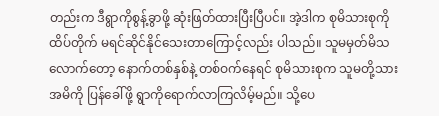တည်းက ဒီရွာကိုစွန့်ခွာဖို့ ဆုံးဖြတ်ထားပြီးပြီပင်။ အဲ့ဒါက စုမိသားစုကို ထိပ်တိုက် မရင်ဆိုင်နိုင်သေးတာကြောင့်လည်း ပါသည်။ သူမမှတ်မိသလောက်တော့ နောက်တစ်နှစ်နဲ့ တစ်ဝက်နေရင် စုမိသားစုက သူမတို့သားအမိကို‌ ပြန်ခေါ်ဖို့ ရွာကိုရောက်လာကြလိမ့်မည်။ သို့ပေ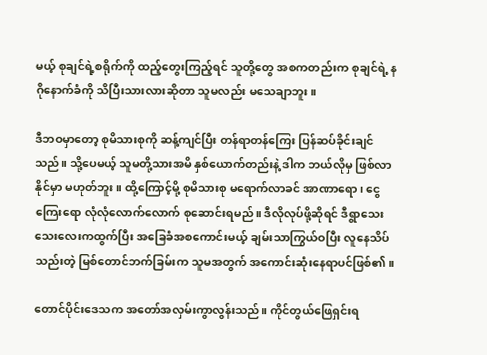မယ့် စုချင်ရဲ့စရိုက်ကို ထည့်တွေးကြည့်ရင် သူတို့တွေ အစကတည်းက စုချင်ရဲ့ နဂိုနောက်ခံကို သိပြီးသားလားဆိုတာ သူမလည်း မသေချာဘူး။

ဒီဘဝမှာတော့ စုမိသားစုကို ဆန့်ကျင်ပြီး တန်ရာ‌တန်ကြေး ပြန်ဆပ်ခိုင်းချင်သည်။ သို့ပေမယ့် သူမတို့သားအမိ နှစ်ယောက်တည်းနဲ့ ဒါက ဘယ်လိုမှ ဖြစ်လာနိုင်မှာ မဟုတ်ဘူး။ ထို့ကြောင့်မို့ စုမိသားစု မရောက်လာခင် အာဏာရော၊ ငွေကြေးရော လုံလုံလောက်လောက် စုဆောင်းရမည်။ ဒီလိုလုပ်ဖို့ဆိုရင် ဒီရွာသေးသေးလေးကထွက်ပြီး အခြေခံအစကောင်းမယ့် ချမ်းသာကြွယ်ဝပြီး လူနေသိပ်သည်းတဲ့ မြစ်တောင်ဘက်ခြမ်းက သူမအတွက် အကောင်းဆုံးနေရာပင်ဖြစ်၏။

တောင်ပိုင်းဒေသက အတော်အလှမ်းကွာလွန်းသည်။ ကိုင်တွယ်ဖြေရှင်းရ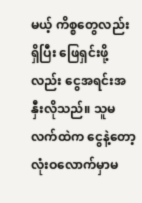မယ့် ကိစ္စတွေလည်းရှိပြီး ဖြေရှင်းဖို့လည်း ငွေအရင်းအနှီးလိုသည်။ သူမလက်ထဲက ငွေနဲ့တော့ လုံးဝလောက်မှာမ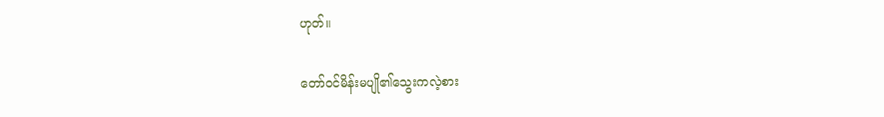ဟုတ်။

တော်ဝင်မိန်းမပျို၏သွေးကလဲ့စား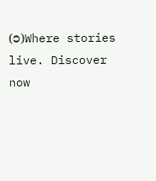(၁)Where stories live. Discover now